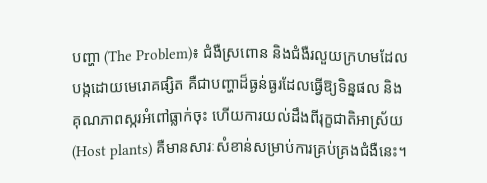បញ្ហា (The Problem)៖ ជំងឺស្រពោន និងជំងឺរលួយក្រហមដែលបង្កដោយមេរោគផ្សិត គឺជាបញ្ហាដ៏ធ្ងន់ធ្ងរដែលធ្វើឱ្យទិន្នផល និងគុណភាពស្ករអំពៅធ្លាក់ចុះ ហើយការយល់ដឹងពីរុក្ខជាតិអាស្រ័យ (Host plants) គឺមានសារៈសំខាន់សម្រាប់ការគ្រប់គ្រងជំងឺនេះ។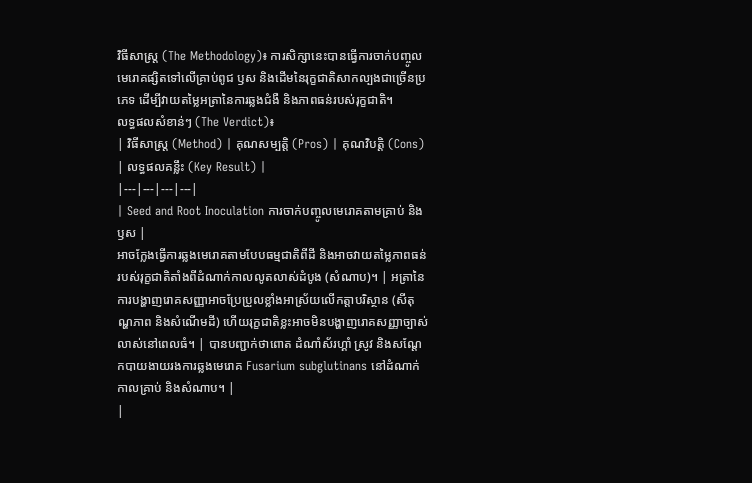វិធីសាស្ត្រ (The Methodology)៖ ការសិក្សានេះបានធ្វើការចាក់បញ្ចូលមេរោគផ្សិតទៅលើគ្រាប់ពូជ ឫស និងដើមនៃរុក្ខជាតិសាកល្បងជាច្រើនប្រភេទ ដើម្បីវាយតម្លៃអត្រានៃការឆ្លងជំងឺ និងភាពធន់របស់រុក្ខជាតិ។
លទ្ធផលសំខាន់ៗ (The Verdict)៖
| វិធីសាស្ត្រ (Method) | គុណសម្បត្តិ (Pros) | គុណវិបត្តិ (Cons) | លទ្ធផលគន្លឹះ (Key Result) |
|---|---|---|---|
| Seed and Root Inoculation ការចាក់បញ្ចូលមេរោគតាមគ្រាប់ និងឫស |
អាចក្លែងធ្វើការឆ្លងមេរោគតាមបែបធម្មជាតិពីដី និងអាចវាយតម្លៃភាពធន់របស់រុក្ខជាតិតាំងពីដំណាក់កាលលូតលាស់ដំបូង (សំណាប)។ | អត្រានៃការបង្ហាញរោគសញ្ញាអាចប្រែប្រួលខ្លាំងអាស្រ័យលើកត្តាបរិស្ថាន (សីតុណ្ហភាព និងសំណើមដី) ហើយរុក្ខជាតិខ្លះអាចមិនបង្ហាញរោគសញ្ញាច្បាស់លាស់នៅពេលធំ។ | បានបញ្ជាក់ថាពោត ដំណាំស័រហ្គាំ ស្រូវ និងសណ្តែកបាយងាយរងការឆ្លងមេរោគ Fusarium subglutinans នៅដំណាក់កាលគ្រាប់ និងសំណាប។ |
|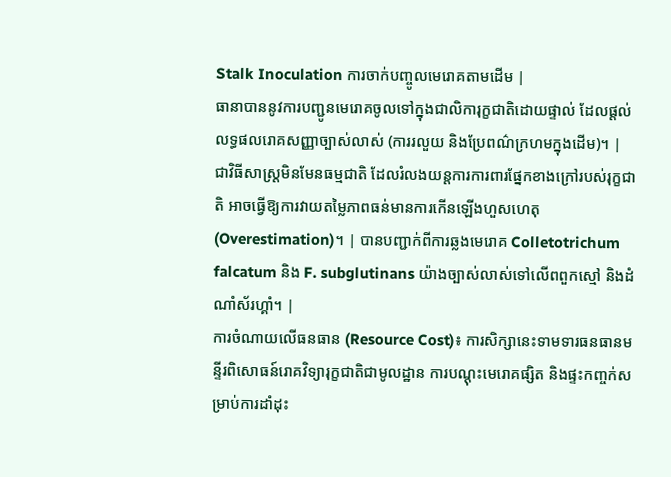Stalk Inoculation ការចាក់បញ្ចូលមេរោគតាមដើម |
ធានាបាននូវការបញ្ជូនមេរោគចូលទៅក្នុងជាលិការុក្ខជាតិដោយផ្ទាល់ ដែលផ្តល់លទ្ធផលរោគសញ្ញាច្បាស់លាស់ (ការរលួយ និងប្រែពណ៌ក្រហមក្នុងដើម)។ | ជាវិធីសាស្ត្រមិនមែនធម្មជាតិ ដែលរំលងយន្តការការពារផ្នែកខាងក្រៅរបស់រុក្ខជាតិ អាចធ្វើឱ្យការវាយតម្លៃភាពធន់មានការកើនឡើងហួសហេតុ (Overestimation)។ | បានបញ្ជាក់ពីការឆ្លងមេរោគ Colletotrichum falcatum និង F. subglutinans យ៉ាងច្បាស់លាស់ទៅលើពពួកស្មៅ និងដំណាំស័រហ្គាំ។ |
ការចំណាយលើធនធាន (Resource Cost)៖ ការសិក្សានេះទាមទារធនធានមន្ទីរពិសោធន៍រោគវិទ្យារុក្ខជាតិជាមូលដ្ឋាន ការបណ្តុះមេរោគផ្សិត និងផ្ទះកញ្ចក់សម្រាប់ការដាំដុះ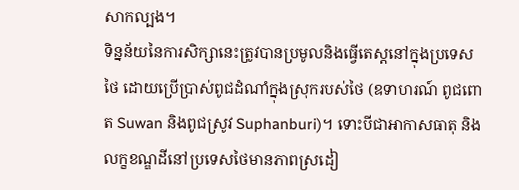សាកល្បង។
ទិន្នន័យនៃការសិក្សានេះត្រូវបានប្រមូលនិងធ្វើតេស្តនៅក្នុងប្រទេសថៃ ដោយប្រើប្រាស់ពូជដំណាំក្នុងស្រុករបស់ថៃ (ឧទាហរណ៍ ពូជពោត Suwan និងពូជស្រូវ Suphanburi)។ ទោះបីជាអាកាសធាតុ និងលក្ខខណ្ឌដីនៅប្រទេសថៃមានភាពស្រដៀ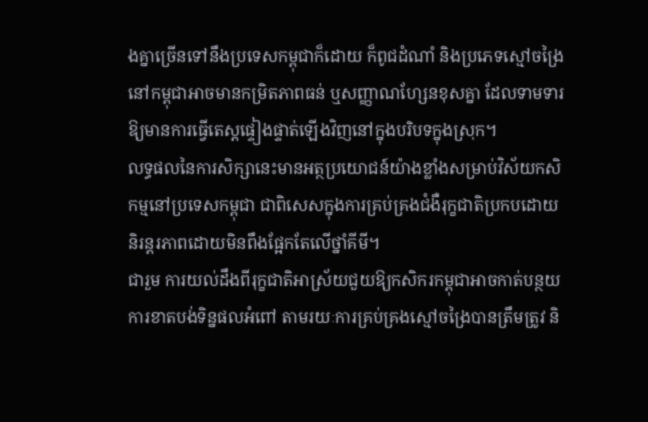ងគ្នាច្រើនទៅនឹងប្រទេសកម្ពុជាក៏ដោយ ក៏ពូជដំណាំ និងប្រភេទស្មៅចង្រៃនៅកម្ពុជាអាចមានកម្រិតភាពធន់ ឬសញ្ញាណហ្សែនខុសគ្នា ដែលទាមទារឱ្យមានការធ្វើតេស្តផ្ទៀងផ្ទាត់ឡើងវិញនៅក្នុងបរិបទក្នុងស្រុក។
លទ្ធផលនៃការសិក្សានេះមានអត្ថប្រយោជន៍យ៉ាងខ្លាំងសម្រាប់វិស័យកសិកម្មនៅប្រទេសកម្ពុជា ជាពិសេសក្នុងការគ្រប់គ្រងជំងឺរុក្ខជាតិប្រកបដោយនិរន្តរភាពដោយមិនពឹងផ្អែកតែលើថ្នាំគីមី។
ជារួម ការយល់ដឹងពីរុក្ខជាតិអាស្រ័យជួយឱ្យកសិករកម្ពុជាអាចកាត់បន្ថយការខាតបង់ទិន្នផលអំពៅ តាមរយៈការគ្រប់គ្រងស្មៅចង្រៃបានត្រឹមត្រូវ និ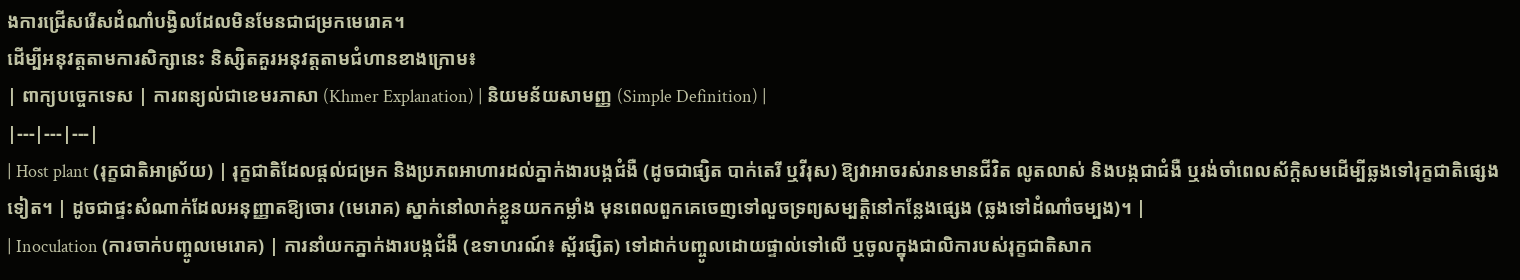ងការជ្រើសរើសដំណាំបង្វិលដែលមិនមែនជាជម្រកមេរោគ។
ដើម្បីអនុវត្តតាមការសិក្សានេះ និស្សិតគួរអនុវត្តតាមជំហានខាងក្រោម៖
| ពាក្យបច្ចេកទេស | ការពន្យល់ជាខេមរភាសា (Khmer Explanation) | និយមន័យសាមញ្ញ (Simple Definition) |
|---|---|---|
| Host plant (រុក្ខជាតិអាស្រ័យ) | រុក្ខជាតិដែលផ្តល់ជម្រក និងប្រភពអាហារដល់ភ្នាក់ងារបង្កជំងឺ (ដូចជាផ្សិត បាក់តេរី ឬវីរុស) ឱ្យវាអាចរស់រានមានជីវិត លូតលាស់ និងបង្កជាជំងឺ ឬរង់ចាំពេលស័ក្តិសមដើម្បីឆ្លងទៅរុក្ខជាតិផ្សេងទៀត។ | ដូចជាផ្ទះសំណាក់ដែលអនុញ្ញាតឱ្យចោរ (មេរោគ) ស្នាក់នៅលាក់ខ្លួនយកកម្លាំង មុនពេលពួកគេចេញទៅលួចទ្រព្យសម្បត្តិនៅកន្លែងផ្សេង (ឆ្លងទៅដំណាំចម្បង)។ |
| Inoculation (ការចាក់បញ្ចូលមេរោគ) | ការនាំយកភ្នាក់ងារបង្កជំងឺ (ឧទាហរណ៍៖ ស្ព័រផ្សិត) ទៅដាក់បញ្ចូលដោយផ្ទាល់ទៅលើ ឬចូលក្នុងជាលិការបស់រុក្ខជាតិសាក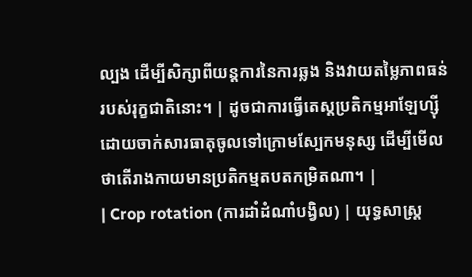ល្បង ដើម្បីសិក្សាពីយន្តការនៃការឆ្លង និងវាយតម្លៃភាពធន់របស់រុក្ខជាតិនោះ។ | ដូចជាការធ្វើតេស្តប្រតិកម្មអាឡែហ្ស៊ីដោយចាក់សារធាតុចូលទៅក្រោមស្បែកមនុស្ស ដើម្បីមើលថាតើរាងកាយមានប្រតិកម្មតបតកម្រិតណា។ |
| Crop rotation (ការដាំដំណាំបង្វិល) | យុទ្ធសាស្ត្រ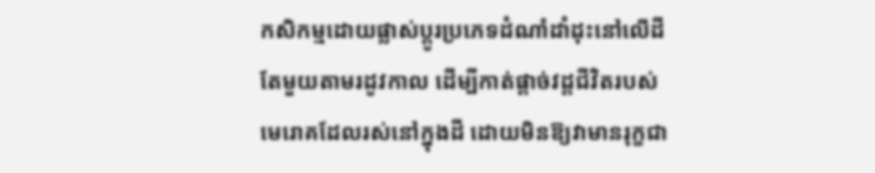កសិកម្មដោយផ្លាស់ប្តូរប្រភេទដំណាំដាំដុះនៅលើដីតែមួយតាមរដូវកាល ដើម្បីកាត់ផ្តាច់វដ្តជីវិតរបស់មេរោគដែលរស់នៅក្នុងដី ដោយមិនឱ្យវាមានរុក្ខជា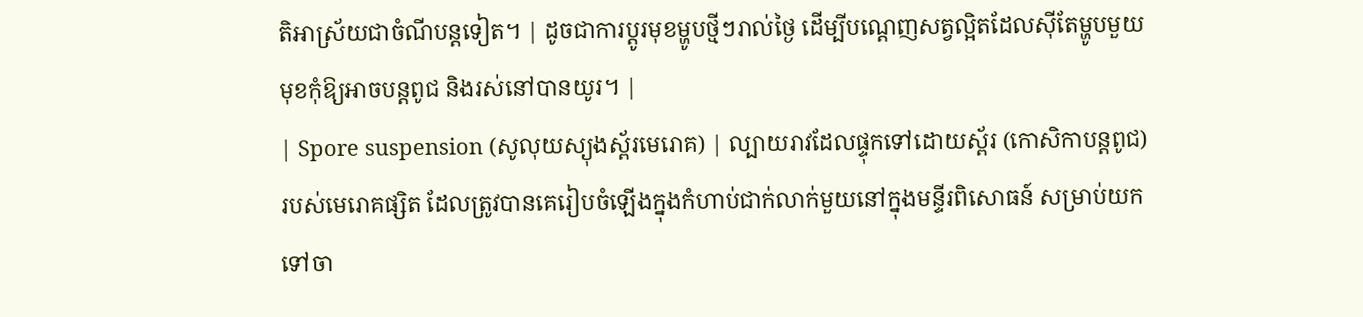តិអាស្រ័យជាចំណីបន្តទៀត។ | ដូចជាការប្តូរមុខម្ហូបថ្មីៗរាល់ថ្ងៃ ដើម្បីបណ្តេញសត្វល្អិតដែលស៊ីតែម្ហូបមួយមុខកុំឱ្យអាចបន្តពូជ និងរស់នៅបានយូរ។ |
| Spore suspension (សូលុយស្យុងស្ព័រមេរោគ) | ល្បាយរាវដែលផ្ទុកទៅដោយស្ព័រ (កោសិកាបន្តពូជ) របស់មេរោគផ្សិត ដែលត្រូវបានគេរៀបចំឡើងក្នុងកំហាប់ជាក់លាក់មួយនៅក្នុងមន្ទីរពិសោធន៍ សម្រាប់យកទៅចា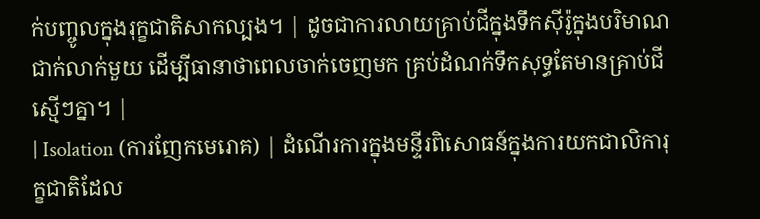ក់បញ្ចូលក្នុងរុក្ខជាតិសាកល្បង។ | ដូចជាការលាយគ្រាប់ជីក្នុងទឹកស៊ីរ៉ូក្នុងបរិមាណជាក់លាក់មួយ ដើម្បីធានាថាពេលចាក់ចេញមក គ្រប់ដំណក់ទឹកសុទ្ធតែមានគ្រាប់ជីស្មើៗគ្នា។ |
| Isolation (ការញែកមេរោគ) | ដំណើរការក្នុងមន្ទីរពិសោធន៍ក្នុងការយកជាលិការុក្ខជាតិដែល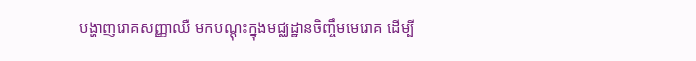បង្ហាញរោគសញ្ញាឈឺ មកបណ្តុះក្នុងមជ្ឈដ្ឋានចិញ្ចឹមមេរោគ ដើម្បី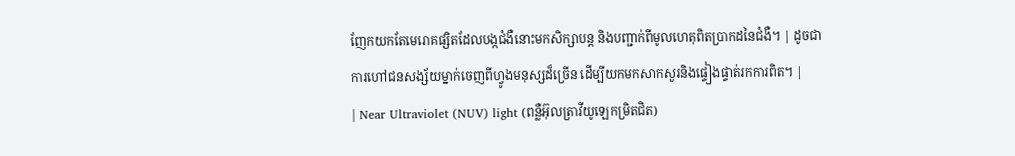ញែកយកតែមេរោគផ្សិតដែលបង្កជំងឺនោះមកសិក្សាបន្ត និងបញ្ជាក់ពីមូលហេតុពិតប្រាកដនៃជំងឺ។ | ដូចជាការហៅជនសង្ស័យម្នាក់ចេញពីហ្វូងមនុស្សដ៏ច្រើន ដើម្បីយកមកសាកសួរនិងផ្ទៀងផ្ទាត់រកការពិត។ |
| Near Ultraviolet (NUV) light (ពន្លឺអ៊ុលត្រាវីយូឡេកម្រិតជិត)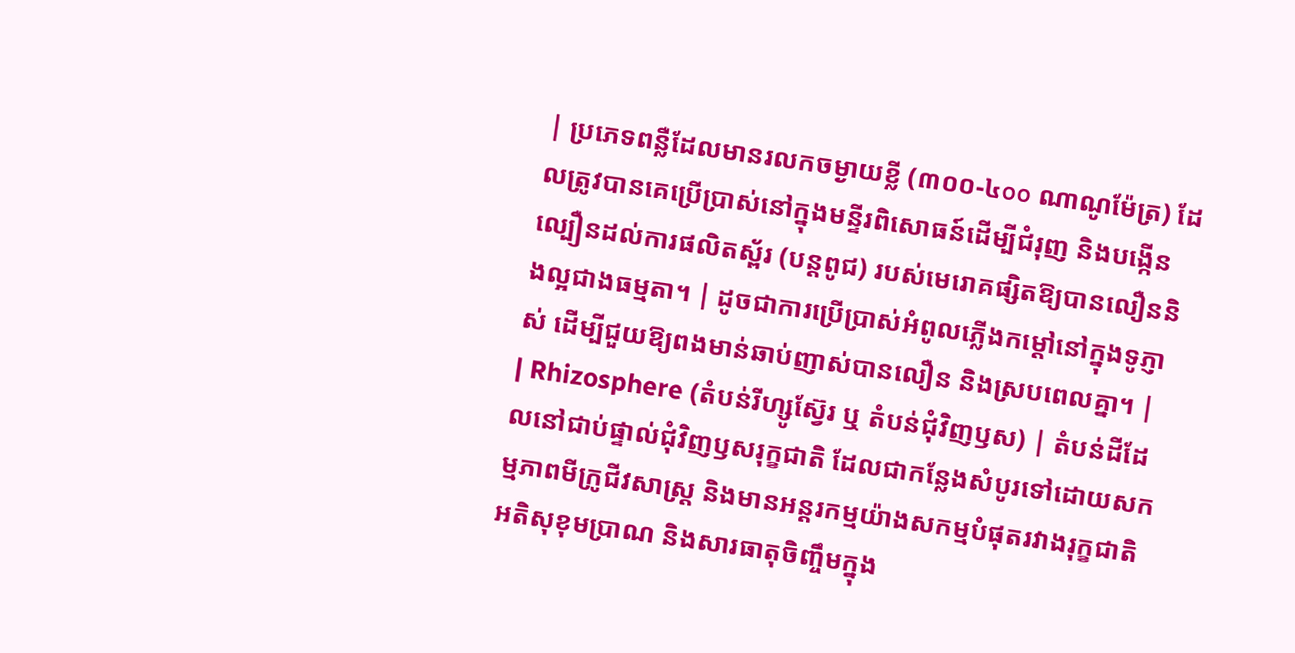| ប្រភេទពន្លឺដែលមានរលកចម្ងាយខ្លី (៣០០-៤๐๐ ណាណូម៉ែត្រ) ដែលត្រូវបានគេប្រើប្រាស់នៅក្នុងមន្ទីរពិសោធន៍ដើម្បីជំរុញ និងបង្កើនល្បឿនដល់ការផលិតស្ព័រ (បន្តពូជ) របស់មេរោគផ្សិតឱ្យបានលឿននិងល្អជាងធម្មតា។ | ដូចជាការប្រើប្រាស់អំពូលភ្លើងកម្តៅនៅក្នុងទូភ្ញាស់ ដើម្បីជួយឱ្យពងមាន់ឆាប់ញាស់បានលឿន និងស្របពេលគ្នា។ |
| Rhizosphere (តំបន់រីហ្សូស្វ៊ែរ ឬ តំបន់ជុំវិញឫស) | តំបន់ដីដែលនៅជាប់ផ្ទាល់ជុំវិញឫសរុក្ខជាតិ ដែលជាកន្លែងសំបូរទៅដោយសកម្មភាពមីក្រូជីវសាស្រ្ត និងមានអន្តរកម្មយ៉ាងសកម្មបំផុតរវាងរុក្ខជាតិ អតិសុខុមប្រាណ និងសារធាតុចិញ្ចឹមក្នុង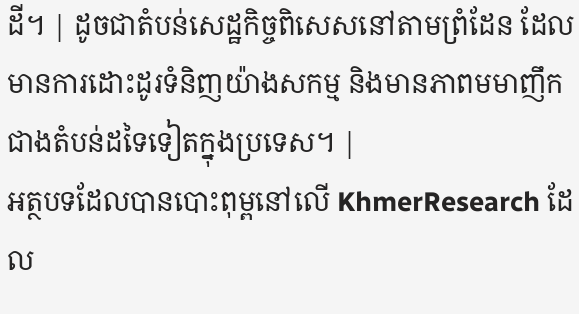ដី។ | ដូចជាតំបន់សេដ្ឋកិច្ចពិសេសនៅតាមព្រំដែន ដែលមានការដោះដូរទំនិញយ៉ាងសកម្ម និងមានភាពមមាញឹកជាងតំបន់ដទៃទៀតក្នុងប្រទេស។ |
អត្ថបទដែលបានបោះពុម្ពនៅលើ KhmerResearch ដែល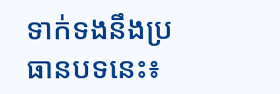ទាក់ទងនឹងប្រធានបទនេះ៖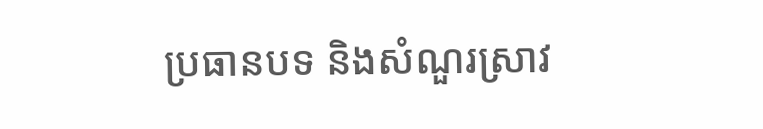ប្រធានបទ និងសំណួរស្រាវ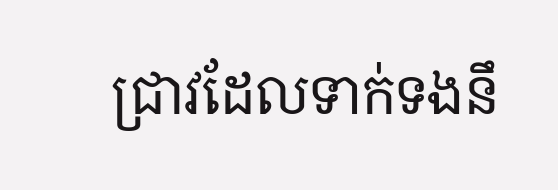ជ្រាវដែលទាក់ទងនឹ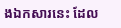ងឯកសារនេះ ដែល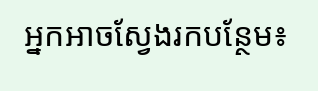អ្នកអាចស្វែងរកបន្ថែម៖